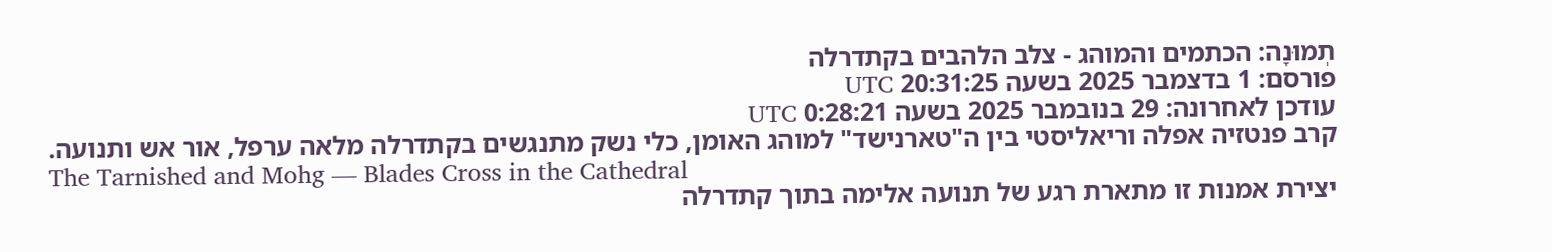תְמוּנָה: הכתמים והמוהג - צלב הלהבים בקתדרלה
פורסם: 1 בדצמבר 2025 בשעה 20:31:25 UTC
עודכן לאחרונה: 29 בנובמבר 2025 בשעה 0:28:21 UTC
קרב פנטזיה אפלה וריאליסטי בין ה"טארנישד" למוהג האומן, כלי נשק מתנגשים בקתדרלה מלאה ערפל, אור אש ותנועה.
The Tarnished and Mohg — Blades Cross in the Cathedral
יצירת אמנות זו מתארת רגע של תנועה אלימה בתוך קתדרלה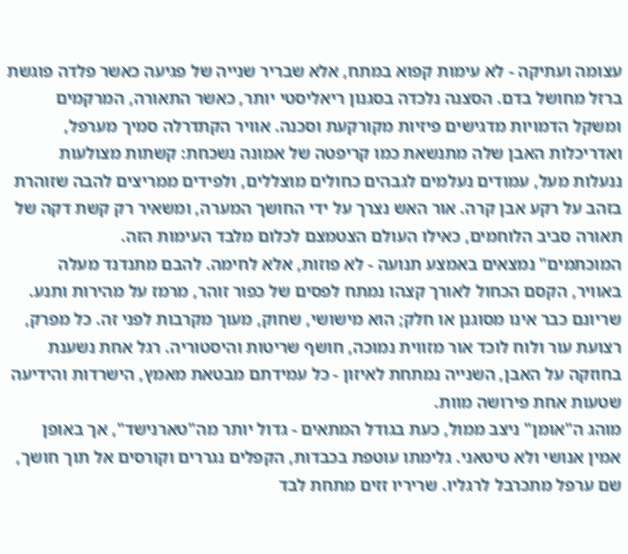עצומה ועתיקה - לא עימות קפוא במתח, אלא שבריר שנייה של פגיעה כאשר פלדה פוגשת ברזל מחושל בדם. הסצנה נלכדה בסגנון ריאליסטי יותר, כאשר התאורה, המרקמים ומשקל הדמויות מדגישים פיזיות מקורקעת וסכנה. אוויר הקתדרלה סמיך מערפל, ואדריכלות האבן שלה מתנשאת כמו קריפטה של אמונה נשכחת: קשתות מצולעות ננעלות מעל, עמודים נעלמים לגבהים כחולים מוצללים, ולפידים ממריצים להבה שזוהרת בזהב על רקע אבן קרה. אור האש נצרך על ידי החושך המערה, ומשאיר רק קשת דקה של תאורה סביב הלוחמים, כאילו העולם הצטמצם לכלום מלבד העימות הזה.
המוכתמים" נמצאים באמצע תנועה - לא פוזות, אלא לחימה. להבם מתנדנד מעלה באוויר, הקסם הכחול לאורך קצהו נמתח לפסים של כפור זוהר, מרמז על מהירות ותנע. שריונם כבר אינו מסוגנן או חלק; הוא מישושי, שחוק, מעוך מקרבות לפני זה. כל מפרק, רצועת עור ולוח לוכד אור מזווית נמוכה, חושף שריטות והיסטוריה. רגל אחת נשענת בחוזקה על האבן, השנייה נמתחת לאיזון - כל עמידתם מבטאת מאמץ, הישרדות והידיעה שטעות אחת פירושה מוות.
מוהג ה"אומן" ניצב ממול, כעת בגודל המתאים - גדול יותר מה"טארנישד", אך באופן אמין אנושי ולא טיטאני. גלימתו עוטפת בכבדות, הקפלים נגררים וקורסים אל תוך חושך, שם ערפל מתכרבל לרגליו. שריריו זזים מתחת לבד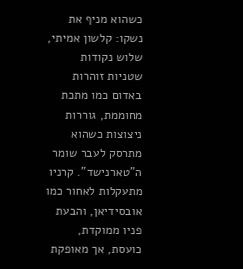כשהוא מניף את נשקו: קלשון אמיתי, שלוש נקודות שטניות זוהרות באדום כמו מתכת מחוממת, גוררות ניצוצות כשהוא מתרסק לעבר שומר ה"טארנישד". קרניו מתעקלות לאחור כמו אובסידיאן, והבעת פניו ממוקדת, כועסת, אך מאופקת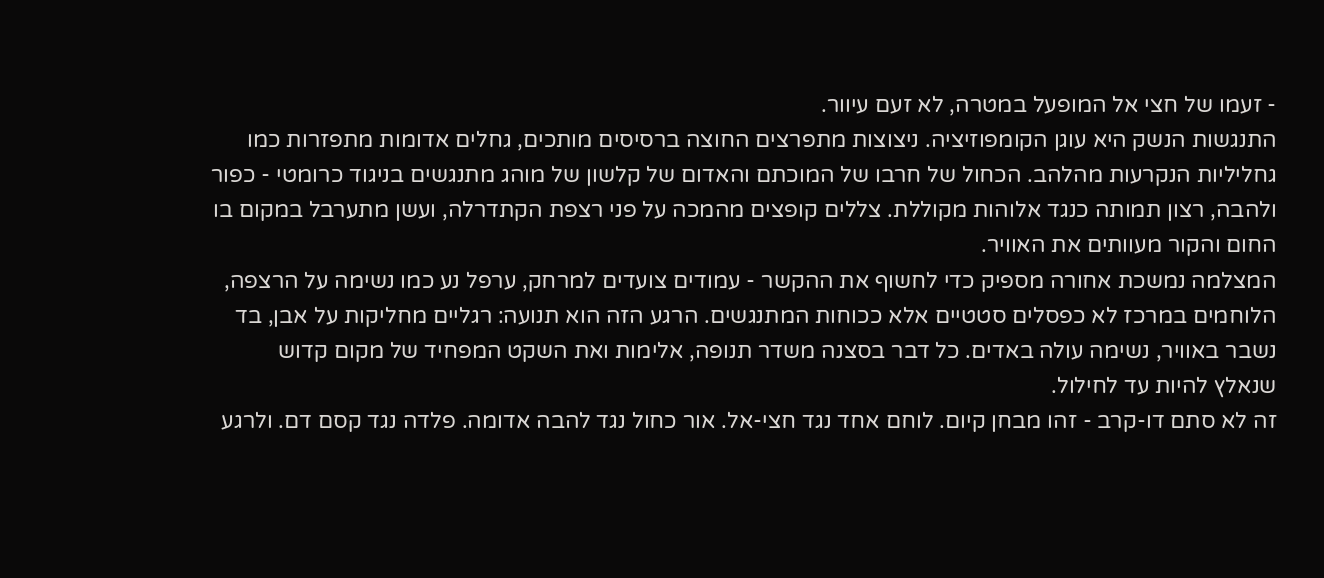- זעמו של חצי אל המופעל במטרה, לא זעם עיוור.
התנגשות הנשק היא עוגן הקומפוזיציה. ניצוצות מתפרצים החוצה ברסיסים מותכים, גחלים אדומות מתפזרות כמו גחליליות הנקרעות מהלהב. הכחול של חרבו של המוכתם והאדום של קלשון של מוהג מתנגשים בניגוד כרומטי - כפור ולהבה, רצון תמותה כנגד אלוהות מקוללת. צללים קופצים מהמכה על פני רצפת הקתדרלה, ועשן מתערבל במקום בו החום והקור מעוותים את האוויר.
המצלמה נמשכת אחורה מספיק כדי לחשוף את ההקשר - עמודים צועדים למרחק, ערפל נע כמו נשימה על הרצפה, הלוחמים במרכז לא כפסלים סטטיים אלא ככוחות המתנגשים. הרגע הזה הוא תנועה: רגליים מחליקות על אבן, בד נשבר באוויר, נשימה עולה באדים. כל דבר בסצנה משדר תנופה, אלימות ואת השקט המפחיד של מקום קדוש שנאלץ להיות עד לחילול.
זה לא סתם דו-קרב - זהו מבחן קיום. לוחם אחד נגד חצי-אל. אור כחול נגד להבה אדומה. פלדה נגד קסם דם. ולרגע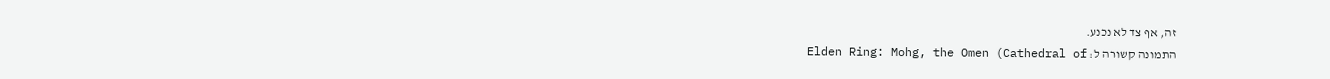זה, אף צד לא נכנע.
התמונה קשורה ל: Elden Ring: Mohg, the Omen (Cathedral of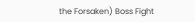the Forsaken) Boss Fight